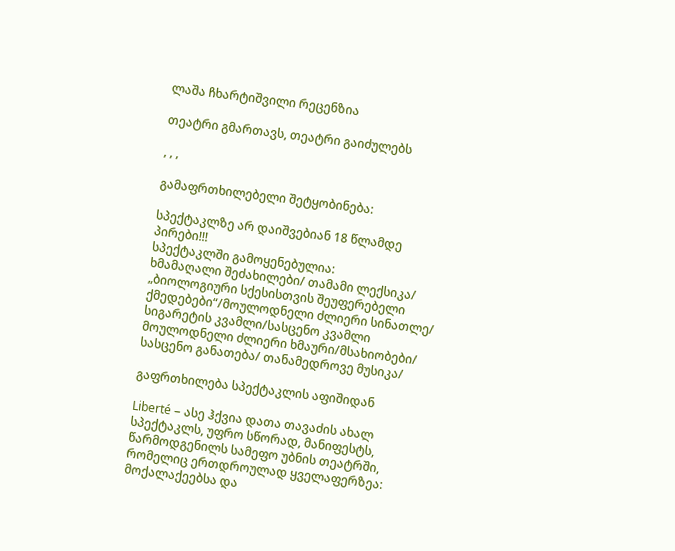ლაშა ჩხარტიშვილი რეცენზია

თეატრი გმართავს, თეატრი გაიძულებს

, , ,

გამაფრთხილებელი შეტყობინება:

სპექტაკლზე არ დაიშვებიან 18 წლამდე პირები!!!
სპექტაკლში გამოყენებულია:
ხმამაღალი შეძახილები/ თამამი ლექსიკა/ „ბიოლოგიური სქესისთვის შეუფერებელი ქმედებები“/მოულოდნელი ძლიერი სინათლე/ სიგარეტის კვამლი/სასცენო კვამლი მოულოდნელი ძლიერი ხმაური/მსახიობები/ სასცენო განათება/ თანამედროვე მუსიკა/

გაფრთხილება სპექტაკლის აფიშიდან

Liberté – ასე ჰქვია დათა თავაძის ახალ სპექტაკლს, უფრო სწორად, მანიფესტს, წარმოდგენილს სამეფო უბნის თეატრში, რომელიც ერთდროულად ყველაფერზეა: მოქალაქეებსა და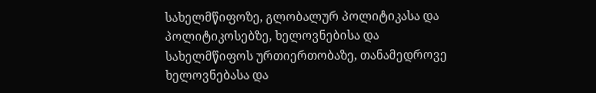სახელმწიფოზე, გლობალურ პოლიტიკასა და პოლიტიკოსებზე, ხელოვნებისა და სახელმწიფოს ურთიერთობაზე, თანამედროვე ხელოვნებასა და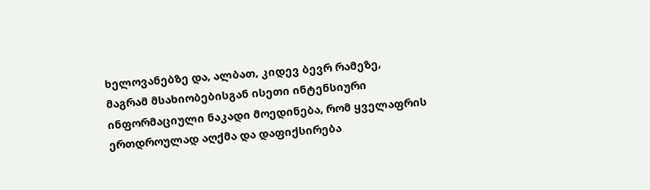ხელოვანებზე და, ალბათ, კიდევ ბევრ რამეზე, მაგრამ მსახიობებისგან ისეთი ინტენსიური ინფორმაციული ნაკადი მოედინება, რომ ყველაფრის ერთდროულად აღქმა და დაფიქსირება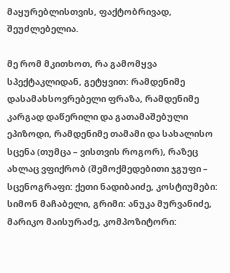მაყურებლისთვის, ფაქტობრივად, შეუძლებელია.

მე რომ მკითხოთ, რა გამომყვა სპექტაკლიდან, გეტყვით: რამდენიმე დასამახსოვრებელი ფრაზა, რამდენიმე კარგად დაწერილი და გათამაშებული ეპიზოდი, რამდენიმე თამამი და სახალისო სცენა (თუმცა – ვისთვის როგორ), რაზეც ახლაც ვფიქრობ (შემოქმედებითი ჯგუფი – სცენოგრაფი: ქეთი ნადიბაიძე, კოსტიუმები: სიმონ მაჩაბელი, გრიმი: ანუკა მურვანიძე, მარიკო მაისურაძე, კომპოზიტორი: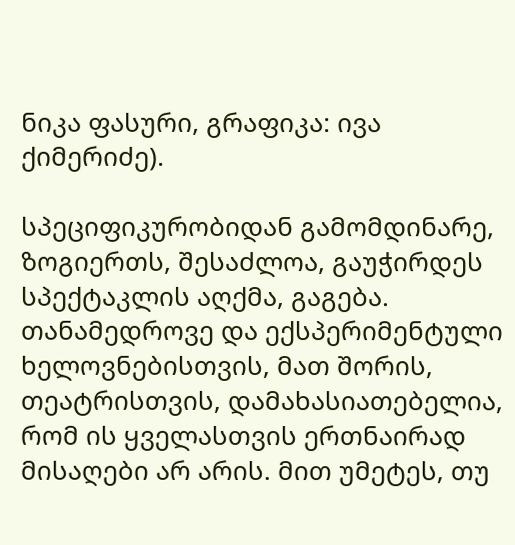ნიკა ფასური, გრაფიკა: ივა ქიმერიძე).

სპეციფიკურობიდან გამომდინარე, ზოგიერთს, შესაძლოა, გაუჭირდეს სპექტაკლის აღქმა, გაგება. თანამედროვე და ექსპერიმენტული ხელოვნებისთვის, მათ შორის, თეატრისთვის, დამახასიათებელია, რომ ის ყველასთვის ერთნაირად მისაღები არ არის. მით უმეტეს, თუ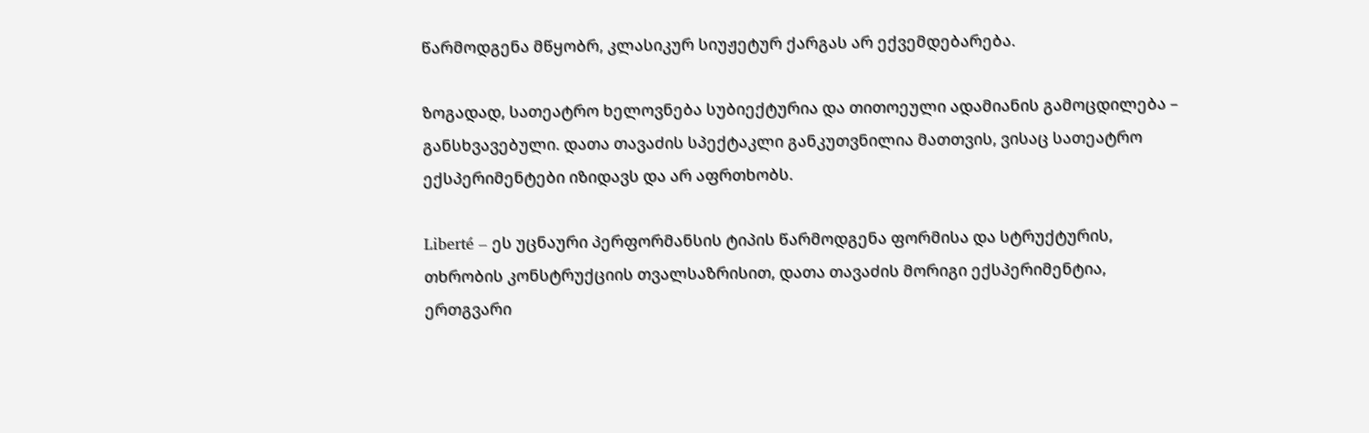წარმოდგენა მწყობრ, კლასიკურ სიუჟეტურ ქარგას არ ექვემდებარება.

ზოგადად, სათეატრო ხელოვნება სუბიექტურია და თითოეული ადამიანის გამოცდილება – განსხვავებული. დათა თავაძის სპექტაკლი განკუთვნილია მათთვის, ვისაც სათეატრო ექსპერიმენტები იზიდავს და არ აფრთხობს.

Liberté – ეს უცნაური პერფორმანსის ტიპის წარმოდგენა ფორმისა და სტრუქტურის, თხრობის კონსტრუქციის თვალსაზრისით, დათა თავაძის მორიგი ექსპერიმენტია, ერთგვარი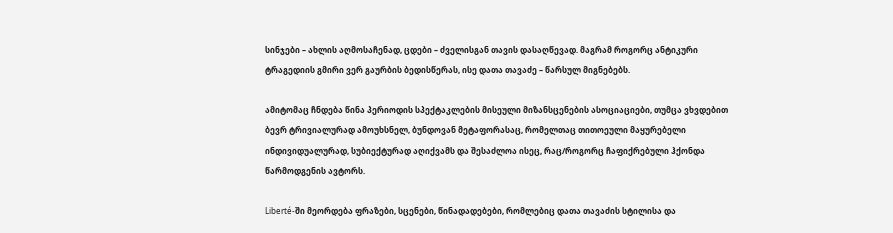სინჯები – ახლის აღმოსაჩენად, ცდები – ძველისგან თავის დასაღწევად. მაგრამ როგორც ანტიკური ტრაგედიის გმირი ვერ გაურბის ბედისწერას, ისე დათა თავაძე – წარსულ მიგნებებს.

ამიტომაც ჩნდება წინა პერიოდის სპექტაკლების მისეული მიზანსცენების ასოციაციები, თუმცა ვხვდებით ბევრ ტრივიალურად ამოუხსნელ, ბუნდოვან მეტაფორასაც, რომელთაც თითოეული მაყურებელი ინდივიდუალურად, სუბიექტურად აღიქვამს და შესაძლოა ისეც, რაც/როგორც ჩაფიქრებული ჰქონდა წარმოდგენის ავტორს.

Liberté-ში მეორდება ფრაზები, სცენები, წინადადებები, რომლებიც დათა თავაძის სტილისა და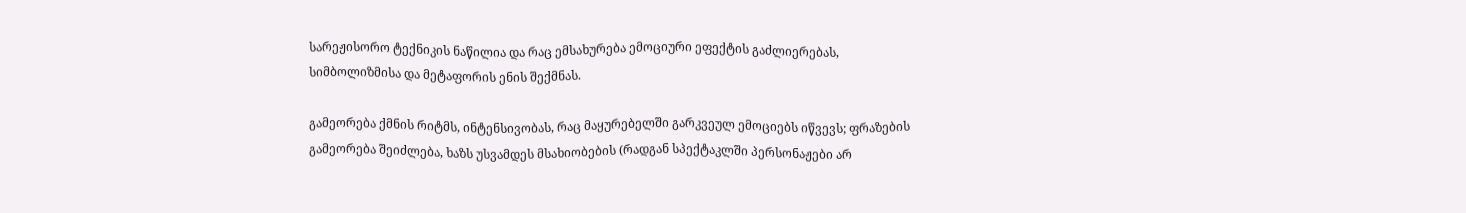სარეჟისორო ტექნიკის ნაწილია და რაც ემსახურება ემოციური ეფექტის გაძლიერებას, სიმბოლიზმისა და მეტაფორის ენის შექმნას.

გამეორება ქმნის რიტმს, ინტენსივობას, რაც მაყურებელში გარკვეულ ემოციებს იწვევს; ფრაზების გამეორება შეიძლება, ხაზს უსვამდეს მსახიობების (რადგან სპექტაკლში პერსონაჟები არ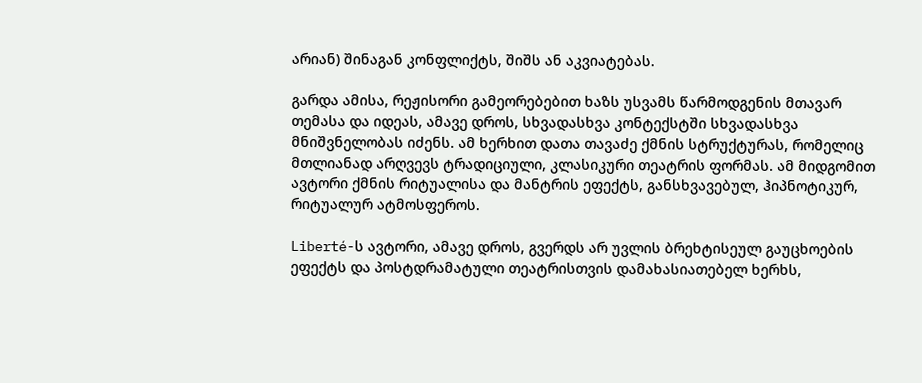არიან) შინაგან კონფლიქტს, შიშს ან აკვიატებას.

გარდა ამისა, რეჟისორი გამეორებებით ხაზს უსვამს წარმოდგენის მთავარ თემასა და იდეას, ამავე დროს, სხვადასხვა კონტექსტში სხვადასხვა მნიშვნელობას იძენს. ამ ხერხით დათა თავაძე ქმნის სტრუქტურას, რომელიც მთლიანად არღვევს ტრადიციული, კლასიკური თეატრის ფორმას. ამ მიდგომით ავტორი ქმნის რიტუალისა და მანტრის ეფექტს, განსხვავებულ, ჰიპნოტიკურ, რიტუალურ ატმოსფეროს.

Liberté-ს ავტორი, ამავე დროს, გვერდს არ უვლის ბრეხტისეულ გაუცხოების ეფექტს და პოსტდრამატული თეატრისთვის დამახასიათებელ ხერხს,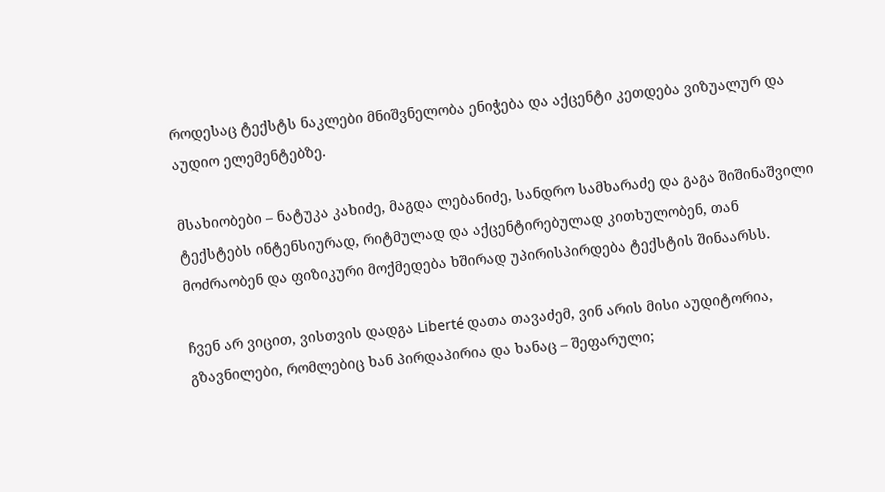როდესაც ტექსტს ნაკლები მნიშვნელობა ენიჭება და აქცენტი კეთდება ვიზუალურ და აუდიო ელემენტებზე.

მსახიობები – ნატუკა კახიძე, მაგდა ლებანიძე, სანდრო სამხარაძე და გაგა შიშინაშვილი ტექსტებს ინტენსიურად, რიტმულად და აქცენტირებულად კითხულობენ, თან  მოძრაობენ და ფიზიკური მოქმედება ხშირად უპირისპირდება ტექსტის შინაარსს.

ჩვენ არ ვიცით, ვისთვის დადგა Liberté დათა თავაძემ, ვინ არის მისი აუდიტორია, გზავნილები, რომლებიც ხან პირდაპირია და ხანაც – შეფარული;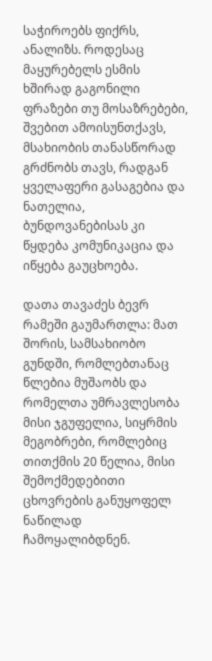საჭიროებს ფიქრს, ანალიზს. როდესაც მაყურებელს ესმის ხშირად გაგონილი ფრაზები თუ მოსაზრებები, შვებით ამოისუნთქავს, მსახიობის თანასწორად გრძნობს თავს, რადგან ყველაფერი გასაგებია და ნათელია, ბუნდოვანებისას კი წყდება კომუნიკაცია და იწყება გაუცხოება.

დათა თავაძეს ბევრ რამეში გაუმართლა: მათ შორის, სამსახიობო გუნდში, რომლებთანაც წლებია მუშაობს და რომელთა უმრავლესობა მისი ჯგუფელია, სიყრმის მეგობრები, რომლებიც თითქმის 20 წელია, მისი შემოქმედებითი ცხოვრების განუყოფელ ნაწილად ჩამოყალიბდნენ.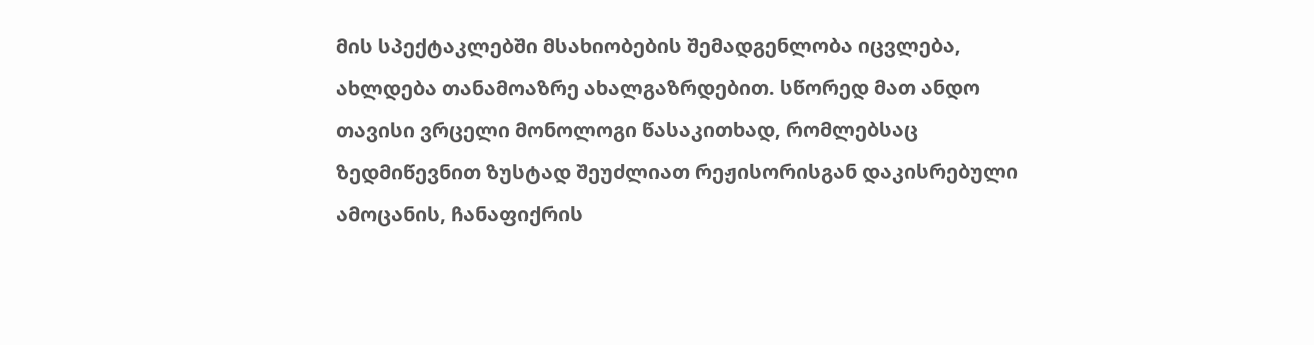მის სპექტაკლებში მსახიობების შემადგენლობა იცვლება, ახლდება თანამოაზრე ახალგაზრდებით. სწორედ მათ ანდო თავისი ვრცელი მონოლოგი წასაკითხად, რომლებსაც ზედმიწევნით ზუსტად შეუძლიათ რეჟისორისგან დაკისრებული ამოცანის, ჩანაფიქრის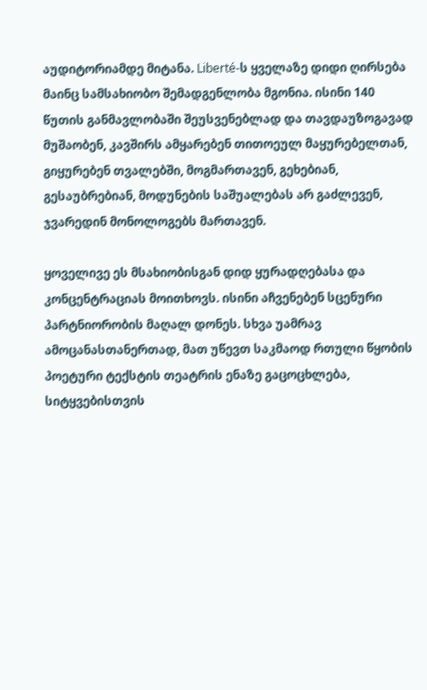აუდიტორიამდე მიტანა. Liberté-ს ყველაზე დიდი ღირსება მაინც სამსახიობო შემადგენლობა მგონია. ისინი 140 წუთის განმავლობაში შეუსვენებლად და თავდაუზოგავად მუშაობენ, კავშირს ამყარებენ თითოეულ მაყურებელთან, გიყურებენ თვალებში, მოგმართავენ, გეხებიან, გესაუბრებიან, მოდუნების საშუალებას არ გაძლევენ, ჯვარედინ მონოლოგებს მართავენ.

ყოველივე ეს მსახიობისგან დიდ ყურადღებასა და კონცენტრაციას მოითხოვს. ისინი აჩვენებენ სცენური პარტნიორობის მაღალ დონეს. სხვა უამრავ ამოცანასთანერთად, მათ უწევთ საკმაოდ რთული წყობის პოეტური ტექსტის თეატრის ენაზე გაცოცხლება, სიტყვებისთვის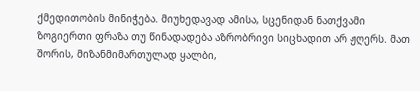ქმედითობის მინიჭება. მიუხედავად ამისა, სცენიდან ნათქვამი ზოგიერთი ფრაზა თუ წინადადება აზრობრივი სიცხადით არ ჟღერს. მათ შორის, მიზანმიმართულად ყალბი,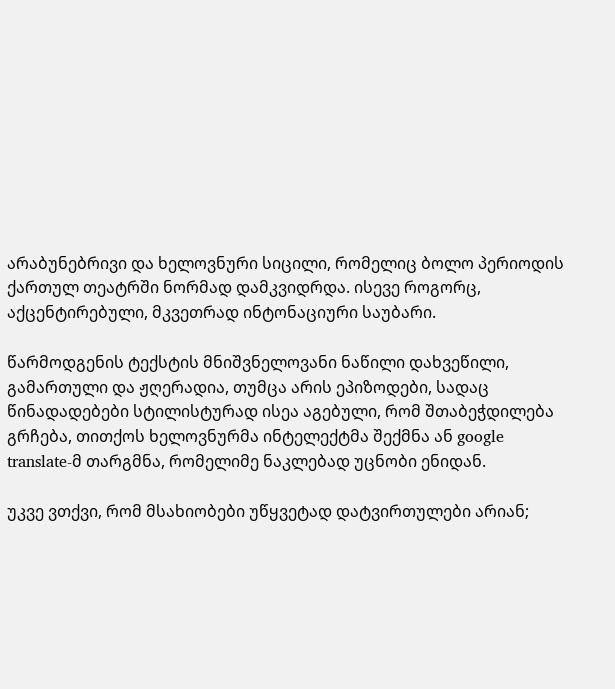არაბუნებრივი და ხელოვნური სიცილი, რომელიც ბოლო პერიოდის ქართულ თეატრში ნორმად დამკვიდრდა. ისევე როგორც, აქცენტირებული, მკვეთრად ინტონაციური საუბარი.

წარმოდგენის ტექსტის მნიშვნელოვანი ნაწილი დახვეწილი, გამართული და ჟღერადია, თუმცა არის ეპიზოდები, სადაც წინადადებები სტილისტურად ისეა აგებული, რომ შთაბეჭდილება გრჩება, თითქოს ხელოვნურმა ინტელექტმა შექმნა ან google translate-მ თარგმნა, რომელიმე ნაკლებად უცნობი ენიდან.

უკვე ვთქვი, რომ მსახიობები უწყვეტად დატვირთულები არიან;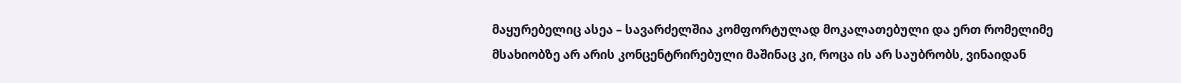მაყურებელიც ასეა – სავარძელშია კომფორტულად მოკალათებული და ერთ რომელიმე მსახიობზე არ არის კონცენტრირებული მაშინაც კი, როცა ის არ საუბრობს, ვინაიდან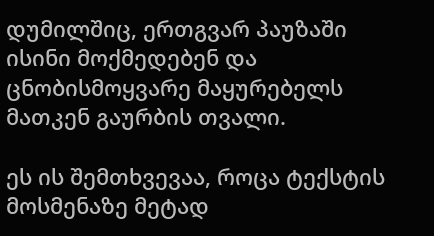დუმილშიც, ერთგვარ პაუზაში ისინი მოქმედებენ და ცნობისმოყვარე მაყურებელს მათკენ გაურბის თვალი.

ეს ის შემთხვევაა, როცა ტექსტის მოსმენაზე მეტად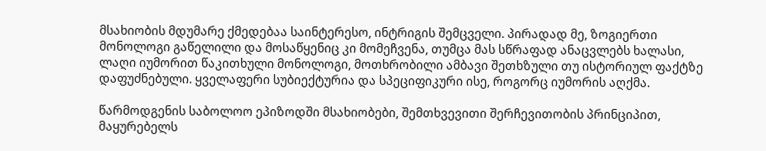მსახიობის მდუმარე ქმედებაა საინტერესო, ინტრიგის შემცველი. პირადად მე, ზოგიერთი მონოლოგი გაწელილი და მოსაწყენიც კი მომეჩვენა, თუმცა მას სწრაფად ანაცვლებს ხალასი, ლაღი იუმორით წაკითხული მონოლოგი, მოთხრობილი ამბავი შეთხზული თუ ისტორიულ ფაქტზე დაფუძნებული. ყველაფერი სუბიექტურია და სპეციფიკური ისე, როგორც იუმორის აღქმა.

წარმოდგენის საბოლოო ეპიზოდში მსახიობები, შემთხვევითი შერჩევითობის პრინციპით, მაყურებელს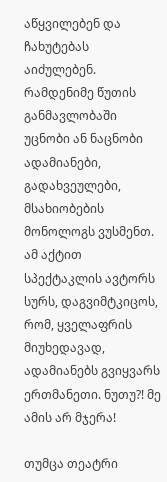აწყვილებენ და ჩახუტებას აიძულებენ.  რამდენიმე წუთის განმავლობაში უცნობი ან ნაცნობი ადამიანები, გადახვეულები, მსახიობების მონოლოგს ვუსმენთ. ამ აქტით სპექტაკლის ავტორს სურს, დაგვიმტკიცოს, რომ, ყველაფრის მიუხედავად, ადამიანებს გვიყვარს ერთმანეთი. ნუთუ?! მე ამის არ მჯერა!

თუმცა თეატრი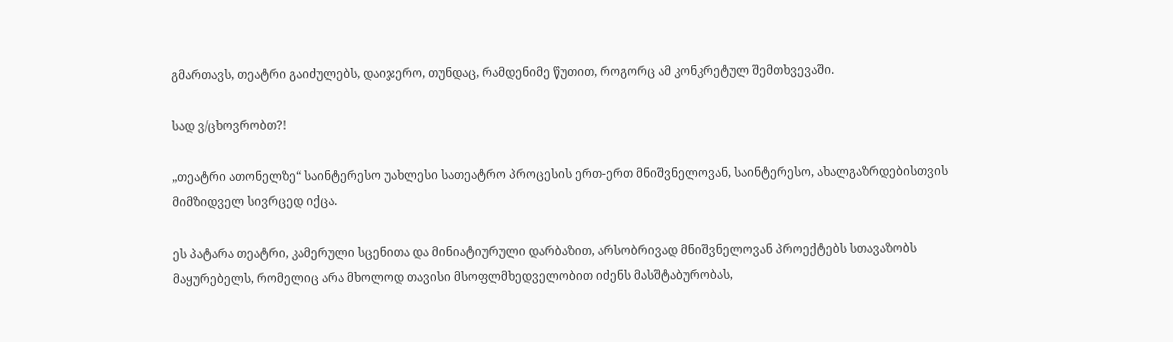გმართავს, თეატრი გაიძულებს, დაიჯერო, თუნდაც, რამდენიმე წუთით, როგორც ამ კონკრეტულ შემთხვევაში.

სად ვ/ცხოვრობთ?!

„თეატრი ათონელზე“ საინტერესო უახლესი სათეატრო პროცესის ერთ-ერთ მნიშვნელოვან, საინტერესო, ახალგაზრდებისთვის მიმზიდველ სივრცედ იქცა.

ეს პატარა თეატრი, კამერული სცენითა და მინიატიურული დარბაზით, არსობრივად მნიშვნელოვან პროექტებს სთავაზობს მაყურებელს, რომელიც არა მხოლოდ თავისი მსოფლმხედველობით იძენს მასშტაბურობას,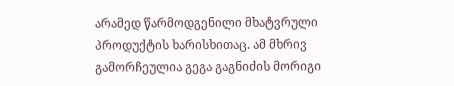არამედ წარმოდგენილი მხატვრული პროდუქტის ხარისხითაც. ამ მხრივ გამორჩეულია გეგა გაგნიძის მორიგი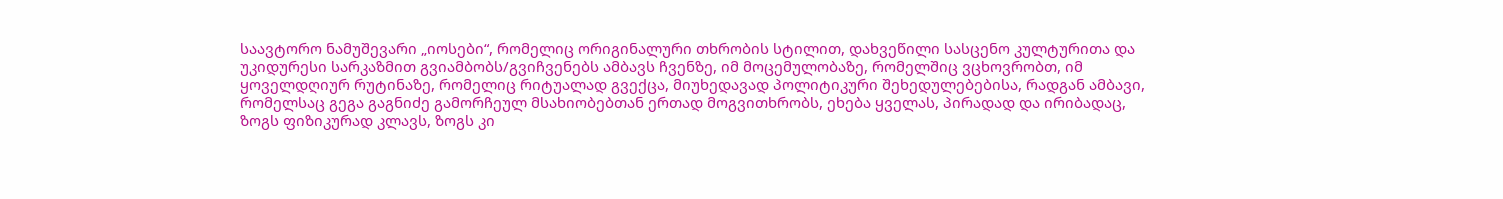საავტორო ნამუშევარი „იოსები“, რომელიც ორიგინალური თხრობის სტილით, დახვეწილი სასცენო კულტურითა და უკიდურესი სარკაზმით გვიამბობს/გვიჩვენებს ამბავს ჩვენზე, იმ მოცემულობაზე, რომელშიც ვცხოვრობთ, იმ ყოველდღიურ რუტინაზე, რომელიც რიტუალად გვექცა, მიუხედავად პოლიტიკური შეხედულებებისა, რადგან ამბავი, რომელსაც გეგა გაგნიძე გამორჩეულ მსახიობებთან ერთად მოგვითხრობს, ეხება ყველას, პირადად და ირიბადაც, ზოგს ფიზიკურად კლავს, ზოგს კი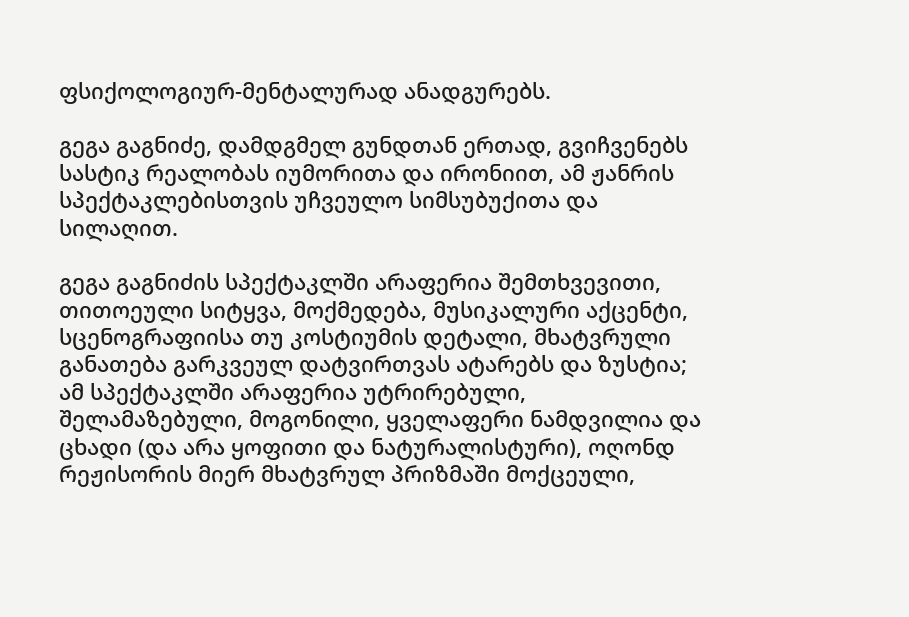ფსიქოლოგიურ-მენტალურად ანადგურებს.

გეგა გაგნიძე, დამდგმელ გუნდთან ერთად, გვიჩვენებს სასტიკ რეალობას იუმორითა და ირონიით, ამ ჟანრის სპექტაკლებისთვის უჩვეულო სიმსუბუქითა და სილაღით.

გეგა გაგნიძის სპექტაკლში არაფერია შემთხვევითი, თითოეული სიტყვა, მოქმედება, მუსიკალური აქცენტი, სცენოგრაფიისა თუ კოსტიუმის დეტალი, მხატვრული განათება გარკვეულ დატვირთვას ატარებს და ზუსტია; ამ სპექტაკლში არაფერია უტრირებული, შელამაზებული, მოგონილი, ყველაფერი ნამდვილია და ცხადი (და არა ყოფითი და ნატურალისტური), ოღონდ რეჟისორის მიერ მხატვრულ პრიზმაში მოქცეული,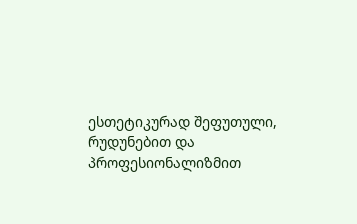ესთეტიკურად შეფუთული, რუდუნებით და პროფესიონალიზმით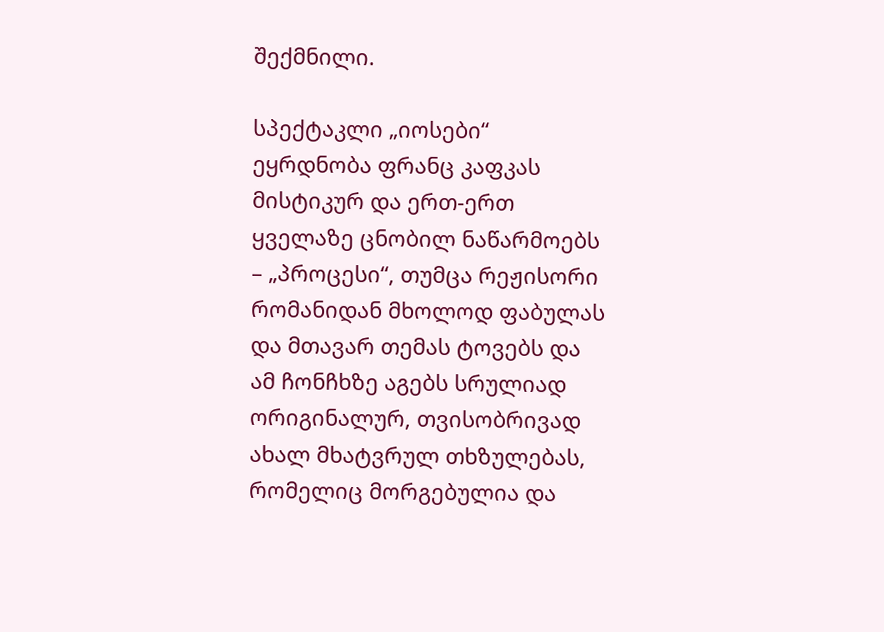შექმნილი.

სპექტაკლი „იოსები“ ეყრდნობა ფრანც კაფკას მისტიკურ და ერთ-ერთ ყველაზე ცნობილ ნაწარმოებს – „პროცესი“, თუმცა რეჟისორი რომანიდან მხოლოდ ფაბულას და მთავარ თემას ტოვებს და ამ ჩონჩხზე აგებს სრულიად ორიგინალურ, თვისობრივად ახალ მხატვრულ თხზულებას, რომელიც მორგებულია და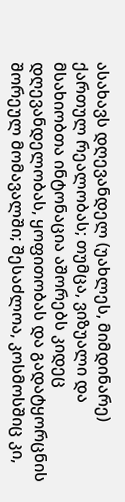ასახავს დღევანდელ (უახლეს, მიმდინარე) ქართულ რეალობას; თუმცა, ვიზუალი და მსახიობთა ინტონაცია აშორებს კიდეც დღევანდელობას, ყოფითობას და გადატყორცნის შორეულ მომავალში; შესაძლოა, კოსმოსშიც კი,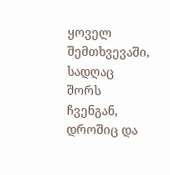ყოველ შემთხვევაში, სადღაც შორს ჩვენგან, დროშიც და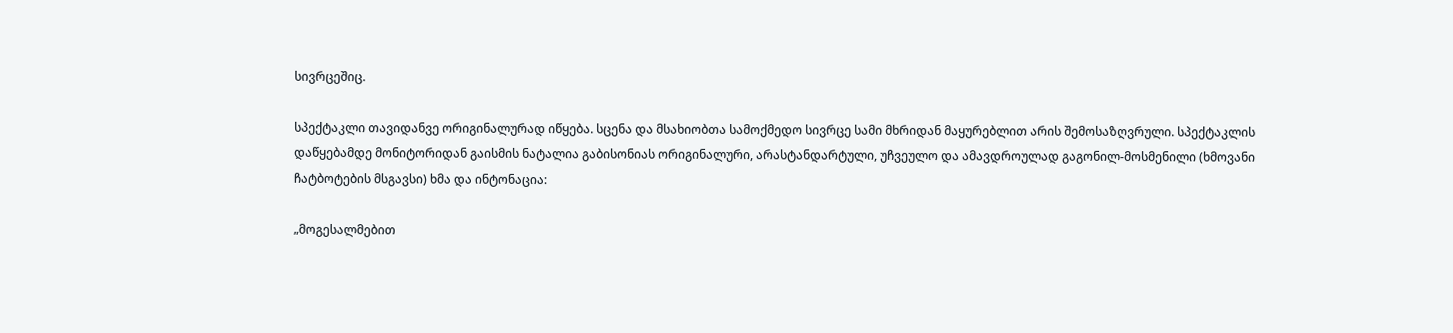სივრცეშიც.

სპექტაკლი თავიდანვე ორიგინალურად იწყება. სცენა და მსახიობთა სამოქმედო სივრცე სამი მხრიდან მაყურებლით არის შემოსაზღვრული. სპექტაკლის დაწყებამდე მონიტორიდან გაისმის ნატალია გაბისონიას ორიგინალური, არასტანდარტული, უჩვეულო და ამავდროულად გაგონილ-მოსმენილი (ხმოვანი ჩატბოტების მსგავსი) ხმა და ინტონაცია:

„მოგესალმებით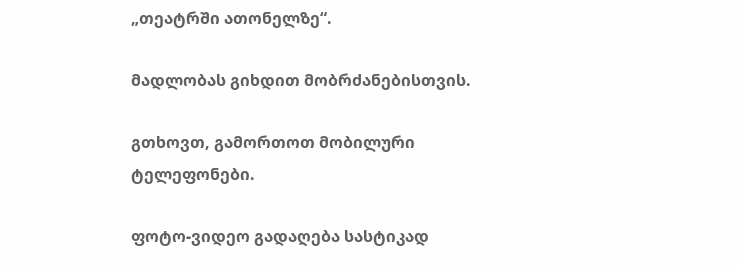„თეატრში ათონელზე“.

მადლობას გიხდით მობრძანებისთვის.

გთხოვთ, გამორთოთ მობილური ტელეფონები.

ფოტო-ვიდეო გადაღება სასტიკად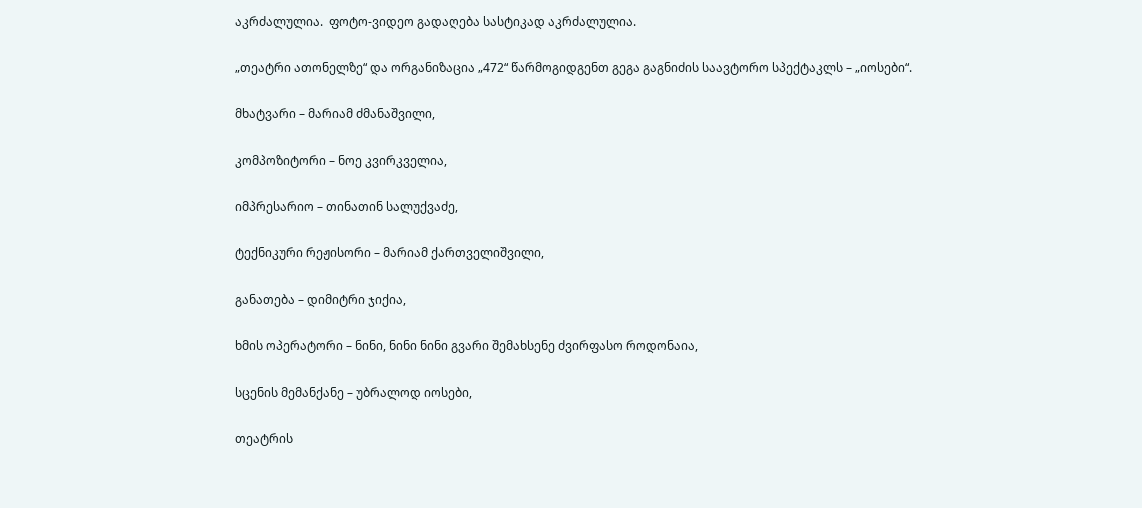აკრძალულია.  ფოტო-ვიდეო გადაღება სასტიკად აკრძალულია.

„თეატრი ათონელზე“ და ორგანიზაცია „472“ წარმოგიდგენთ გეგა გაგნიძის საავტორო სპექტაკლს – „იოსები“.

მხატვარი – მარიამ ძმანაშვილი,

კომპოზიტორი – ნოე კვირკველია,

იმპრესარიო – თინათინ სალუქვაძე,

ტექნიკური რეჟისორი – მარიამ ქართველიშვილი,

განათება – დიმიტრი ჯიქია,

ხმის ოპერატორი – ნინი, ნინი ნინი გვარი შემახსენე ძვირფასო როდონაია,

სცენის მემანქანე – უბრალოდ იოსები,

თეატრის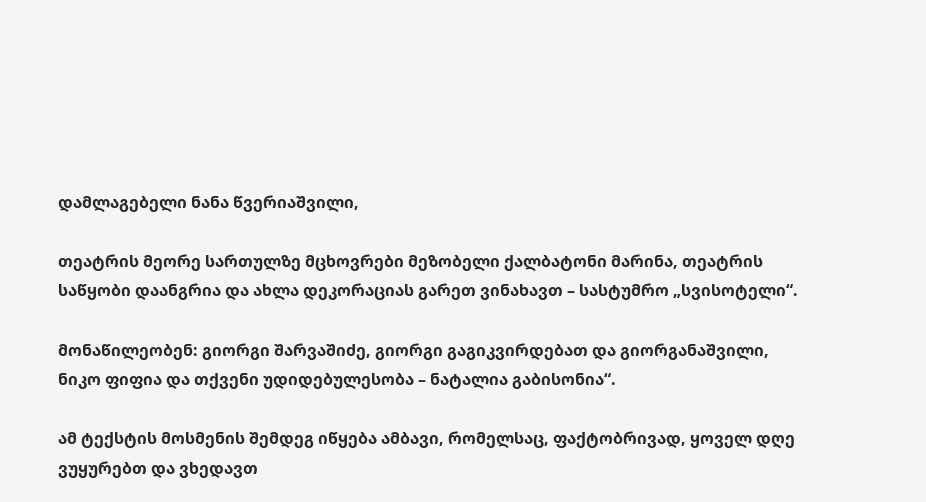დამლაგებელი ნანა წვერიაშვილი,

თეატრის მეორე სართულზე მცხოვრები მეზობელი ქალბატონი მარინა, თეატრის საწყობი დაანგრია და ახლა დეკორაციას გარეთ ვინახავთ – სასტუმრო „სვისოტელი“.

მონაწილეობენ: გიორგი შარვაშიძე, გიორგი გაგიკვირდებათ და გიორგანაშვილი, ნიკო ფიფია და თქვენი უდიდებულესობა – ნატალია გაბისონია“.

ამ ტექსტის მოსმენის შემდეგ იწყება ამბავი, რომელსაც, ფაქტობრივად, ყოველ დღე ვუყურებთ და ვხედავთ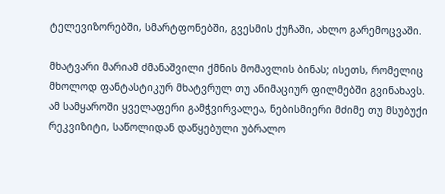ტელევიზორებში, სმარტფონებში, გვესმის ქუჩაში, ახლო გარემოცვაში.

მხატვარი მარიამ ძმანაშვილი ქმნის მომავლის ბინას; ისეთს, რომელიც მხოლოდ ფანტასტიკურ მხატვრულ თუ ანიმაციურ ფილმებში გვინახავს. ამ სამყაროში ყველაფერი გამჭვირვალეა, ნებისმიერი მძიმე თუ მსუბუქი რეკვიზიტი, საწოლიდან დაწყებული უბრალო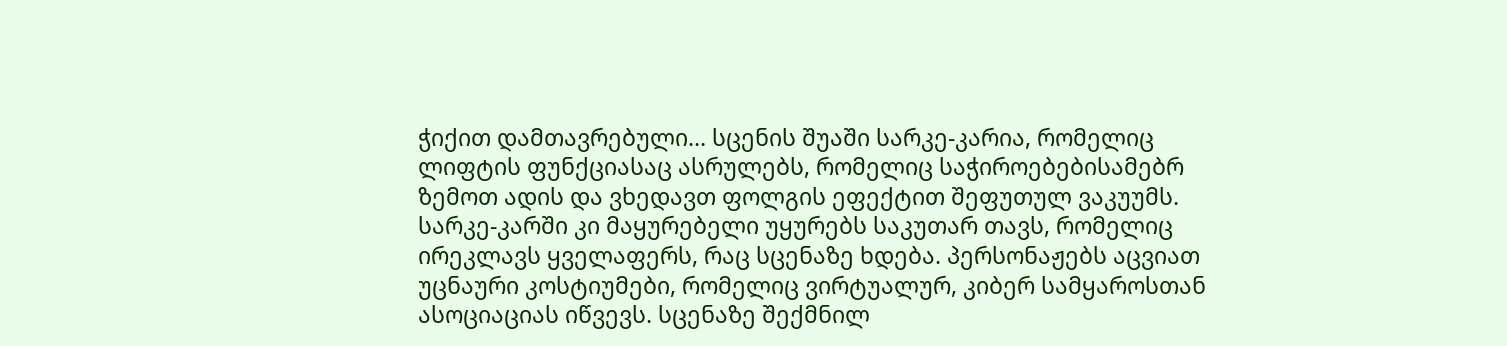ჭიქით დამთავრებული… სცენის შუაში სარკე-კარია, რომელიც ლიფტის ფუნქციასაც ასრულებს, რომელიც საჭიროებებისამებრ ზემოთ ადის და ვხედავთ ფოლგის ეფექტით შეფუთულ ვაკუუმს. სარკე-კარში კი მაყურებელი უყურებს საკუთარ თავს, რომელიც ირეკლავს ყველაფერს, რაც სცენაზე ხდება. პერსონაჟებს აცვიათ უცნაური კოსტიუმები, რომელიც ვირტუალურ, კიბერ სამყაროსთან ასოციაციას იწვევს. სცენაზე შექმნილ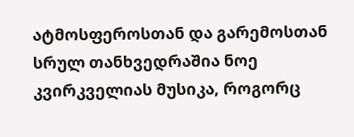ატმოსფეროსთან და გარემოსთან სრულ თანხვედრაშია ნოე კვირკველიას მუსიკა, როგორც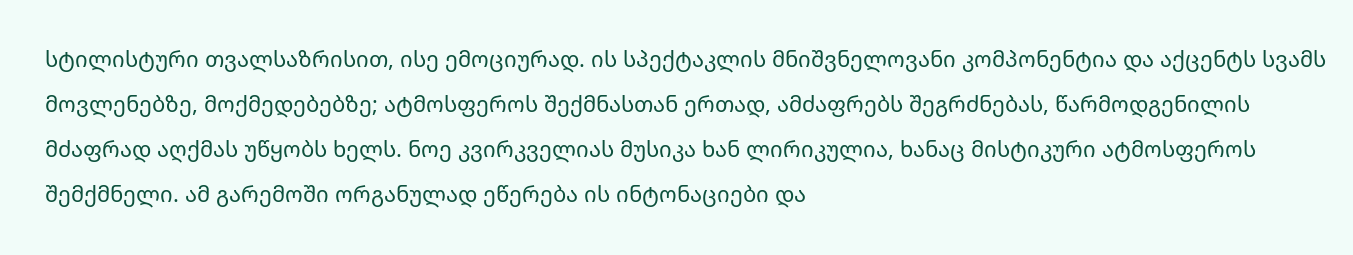სტილისტური თვალსაზრისით, ისე ემოციურად. ის სპექტაკლის მნიშვნელოვანი კომპონენტია და აქცენტს სვამს მოვლენებზე, მოქმედებებზე; ატმოსფეროს შექმნასთან ერთად, ამძაფრებს შეგრძნებას, წარმოდგენილის მძაფრად აღქმას უწყობს ხელს. ნოე კვირკველიას მუსიკა ხან ლირიკულია, ხანაც მისტიკური ატმოსფეროს შემქმნელი. ამ გარემოში ორგანულად ეწერება ის ინტონაციები და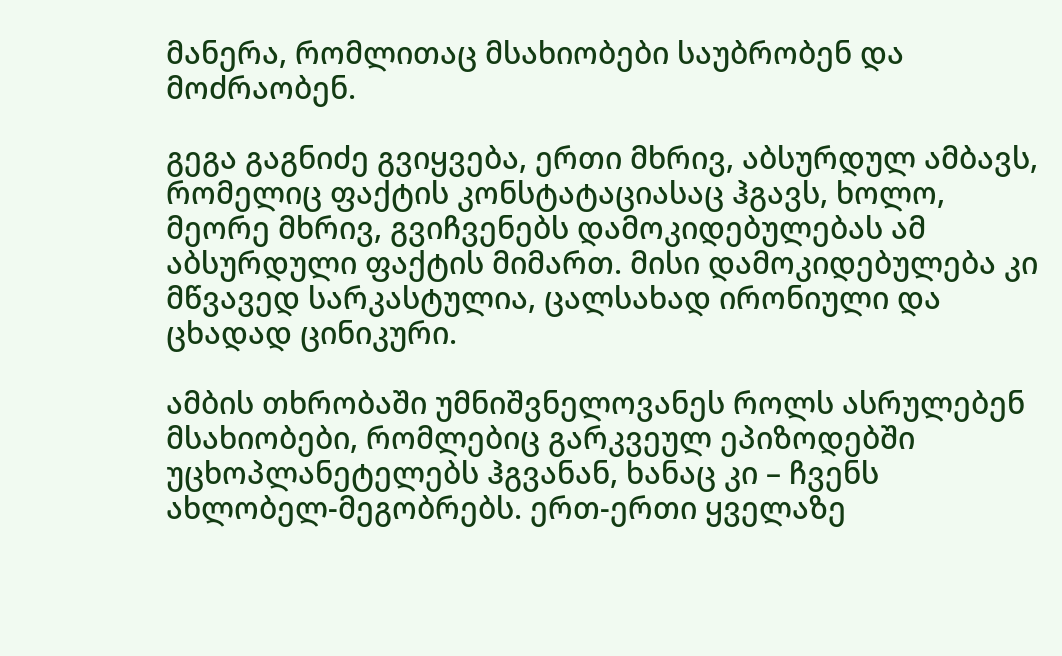მანერა, რომლითაც მსახიობები საუბრობენ და მოძრაობენ.

გეგა გაგნიძე გვიყვება, ერთი მხრივ, აბსურდულ ამბავს, რომელიც ფაქტის კონსტატაციასაც ჰგავს, ხოლო, მეორე მხრივ, გვიჩვენებს დამოკიდებულებას ამ აბსურდული ფაქტის მიმართ. მისი დამოკიდებულება კი მწვავედ სარკასტულია, ცალსახად ირონიული და ცხადად ცინიკური.

ამბის თხრობაში უმნიშვნელოვანეს როლს ასრულებენ მსახიობები, რომლებიც გარკვეულ ეპიზოდებში უცხოპლანეტელებს ჰგვანან, ხანაც კი – ჩვენს ახლობელ-მეგობრებს. ერთ-ერთი ყველაზე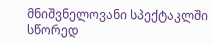მნიშვნელოვანი სპექტაკლში სწორედ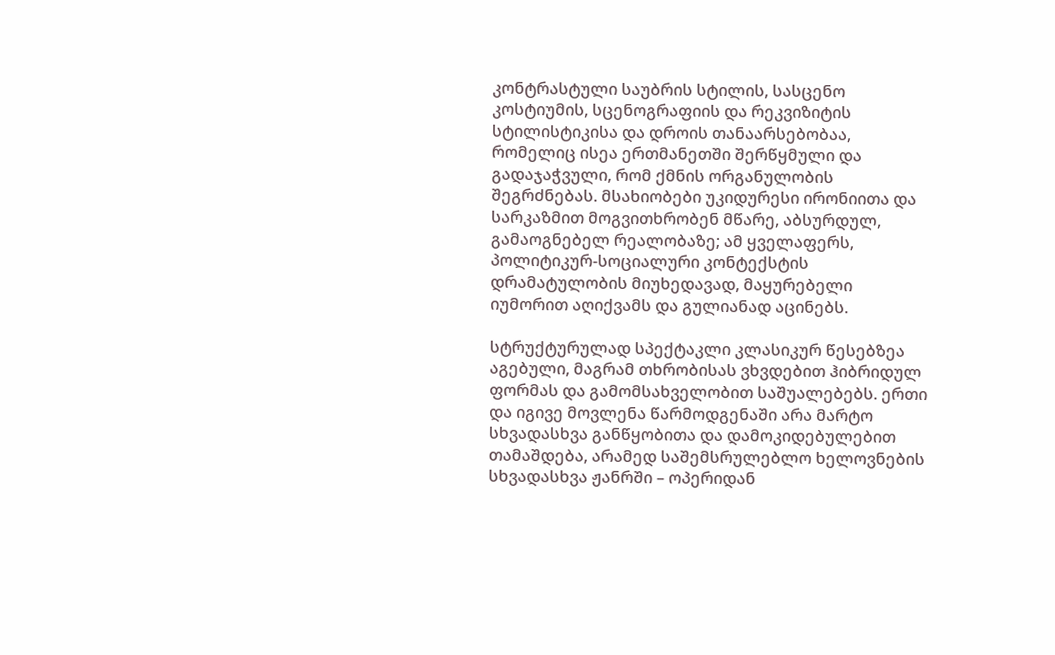კონტრასტული საუბრის სტილის, სასცენო კოსტიუმის, სცენოგრაფიის და რეკვიზიტის სტილისტიკისა და დროის თანაარსებობაა, რომელიც ისეა ერთმანეთში შერწყმული და გადაჯაჭვული, რომ ქმნის ორგანულობის შეგრძნებას. მსახიობები უკიდურესი ირონიითა და სარკაზმით მოგვითხრობენ მწარე, აბსურდულ, გამაოგნებელ რეალობაზე; ამ ყველაფერს, პოლიტიკურ-სოციალური კონტექსტის დრამატულობის მიუხედავად, მაყურებელი იუმორით აღიქვამს და გულიანად აცინებს.

სტრუქტურულად სპექტაკლი კლასიკურ წესებზეა აგებული, მაგრამ თხრობისას ვხვდებით ჰიბრიდულ ფორმას და გამომსახველობით საშუალებებს. ერთი და იგივე მოვლენა წარმოდგენაში არა მარტო სხვადასხვა განწყობითა და დამოკიდებულებით თამაშდება, არამედ საშემსრულებლო ხელოვნების სხვადასხვა ჟანრში – ოპერიდან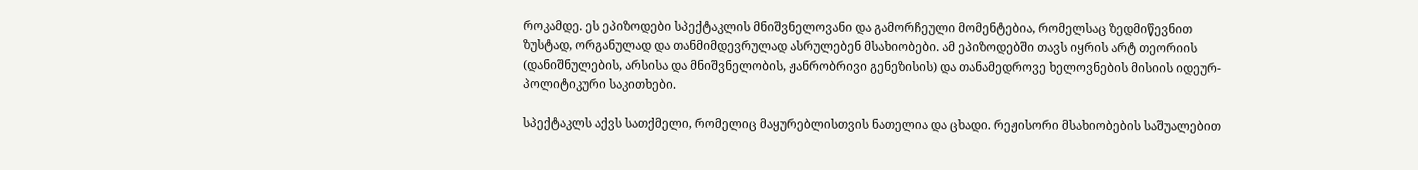როკამდე. ეს ეპიზოდები სპექტაკლის მნიშვნელოვანი და გამორჩეული მომენტებია, რომელსაც ზედმიწევნით ზუსტად, ორგანულად და თანმიმდევრულად ასრულებენ მსახიობები. ამ ეპიზოდებში თავს იყრის არტ თეორიის (დანიშნულების, არსისა და მნიშვნელობის, ჟანრობრივი გენეზისის) და თანამედროვე ხელოვნების მისიის იდეურ-პოლიტიკური საკითხები.

სპექტაკლს აქვს სათქმელი, რომელიც მაყურებლისთვის ნათელია და ცხადი. რეჟისორი მსახიობების საშუალებით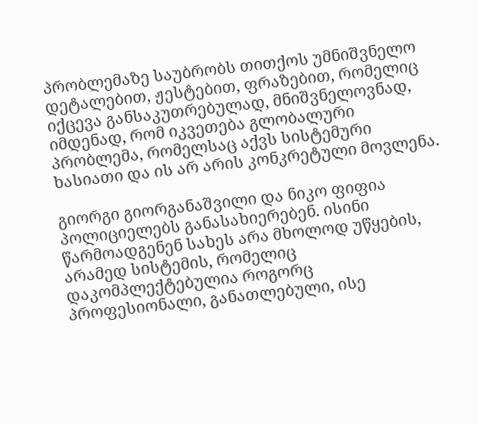პრობლემაზე საუბრობს თითქოს უმნიშვნელო დეტალებით, ჟესტებით, ფრაზებით, რომელიც იქცევა განსაკუთრებულად, მნიშვნელოვნად, იმდენად, რომ იკვეთება გლობალური პრობლემა, რომელსაც აქვს სისტემური ხასიათი და ის არ არის კონკრეტული მოვლენა.

გიორგი გიორგანაშვილი და ნიკო ფიფია პოლიციელებს განასახიერებენ. ისინი წარმოადგენენ სახეს არა მხოლოდ უწყების, არამედ სისტემის, რომელიც დაკომპლექტებულია როგორც პროფესიონალი, განათლებული, ისე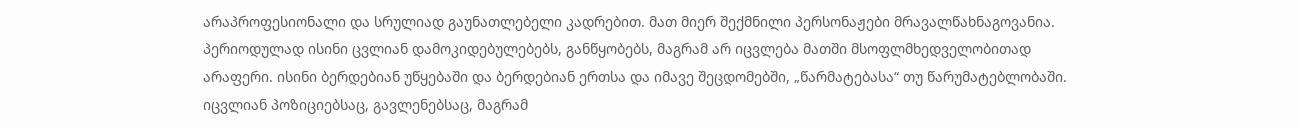არაპროფესიონალი და სრულიად გაუნათლებელი კადრებით. მათ მიერ შექმნილი პერსონაჟები მრავალწახნაგოვანია. პერიოდულად ისინი ცვლიან დამოკიდებულებებს, განწყობებს, მაგრამ არ იცვლება მათში მსოფლმხედველობითად არაფერი. ისინი ბერდებიან უწყებაში და ბერდებიან ერთსა და იმავე შეცდომებში, „წარმატებასა“ თუ წარუმატებლობაში. იცვლიან პოზიციებსაც, გავლენებსაც, მაგრამ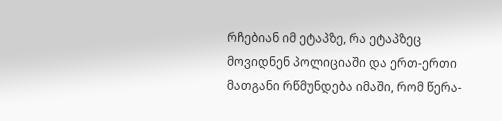რჩებიან იმ ეტაპზე, რა ეტაპზეც მოვიდნენ პოლიციაში და ერთ-ერთი მათგანი რწმუნდება იმაში, რომ წერა-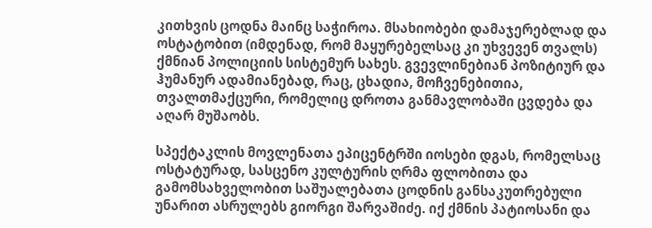კითხვის ცოდნა მაინც საჭიროა. მსახიობები დამაჯერებლად და ოსტატობით (იმდენად, რომ მაყურებელსაც კი უხვევენ თვალს) ქმნიან პოლიციის სისტემურ სახეს. გვევლინებიან პოზიტიურ და ჰუმანურ ადამიანებად, რაც, ცხადია, მოჩვენებითია, თვალთმაქცური, რომელიც დროთა განმავლობაში ცვდება და აღარ მუშაობს.

სპექტაკლის მოვლენათა ეპიცენტრში იოსები დგას, რომელსაც ოსტატურად, სასცენო კულტურის ღრმა ფლობითა და გამომსახველობით საშუალებათა ცოდნის განსაკუთრებული უნარით ასრულებს გიორგი შარვაშიძე. იქ ქმნის პატიოსანი და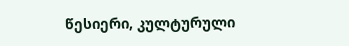წესიერი, კულტურული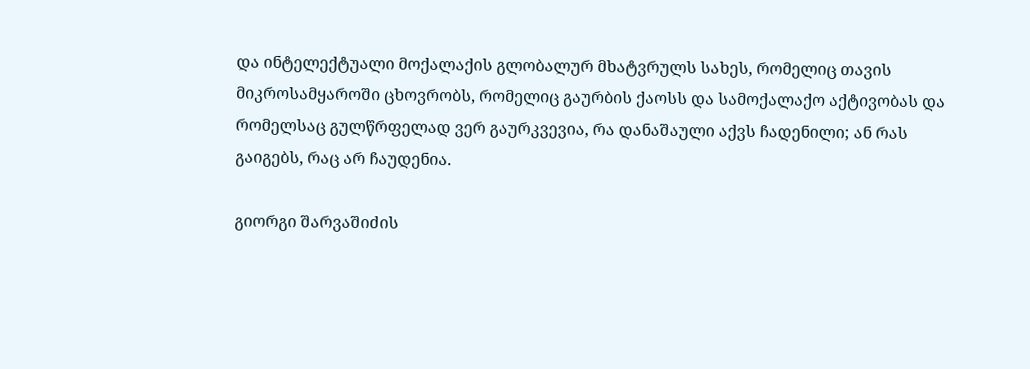და ინტელექტუალი მოქალაქის გლობალურ მხატვრულს სახეს, რომელიც თავის მიკროსამყაროში ცხოვრობს, რომელიც გაურბის ქაოსს და სამოქალაქო აქტივობას და რომელსაც გულწრფელად ვერ გაურკვევია, რა დანაშაული აქვს ჩადენილი; ან რას გაიგებს, რაც არ ჩაუდენია.

გიორგი შარვაშიძის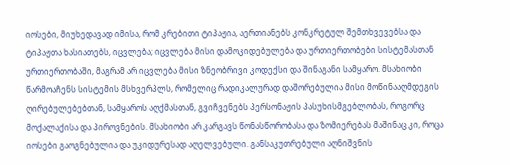იოსები, მიუხედავად იმისა, რომ კრებითი ტიპაჟია, აერთიანებს კონკრეტულ შემთხვევებსა და ტიპაჟთა ხასიათებს, იცვლება; იცვლება მისი დამოკიდებულება და ურთიერთობები სისტემასთან ურთიერთობაში, მაგრამ არ იცვლება მისი ზნეობრივი კოდექსი და შინაგანი სამყარო. მსახიობი წარმოაჩენს სისტემის მსხვერპლს, რომელიც რადიკალურად დაშორებულია მისი მოწინააღმდეგის ღირებულებებთან, სამყაროს აღქმასთან, გვიჩვენებს პერსონაჟის პასუხისმგებლობას, როგორც მოქალაქისა და პიროვნების. მსახიობი არ კარგავს წონასწორობასა და ზომიერებას მაშინაც კი, როცა იოსები გაოგნებულია და უკიდურესად აღელვებული. განსაკუთრებული აღნიშვნის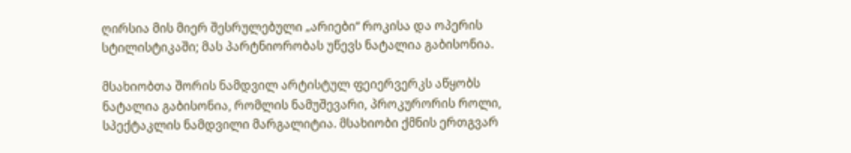ღირსია მის მიერ შესრულებული „არიები“ როკისა და ოპერის სტილისტიკაში; მას პარტნიორობას უწევს ნატალია გაბისონია.

მსახიობთა შორის ნამდვილ არტისტულ ფეიერვერკს აწყობს ნატალია გაბისონია, რომლის ნამუშევარი, პროკურორის როლი, სპექტაკლის ნამდვილი მარგალიტია. მსახიობი ქმნის ერთგვარ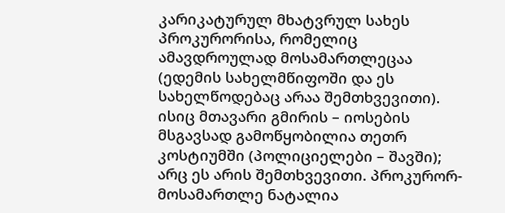კარიკატურულ მხატვრულ სახეს პროკურორისა, რომელიც ამავდროულად მოსამართლეცაა (ედემის სახელმწიფოში და ეს სახელწოდებაც არაა შემთხვევითი). ისიც მთავარი გმირის – იოსების მსგავსად გამოწყობილია თეთრ კოსტიუმში (პოლიციელები – შავში); არც ეს არის შემთხვევითი. პროკურორ-მოსამართლე ნატალია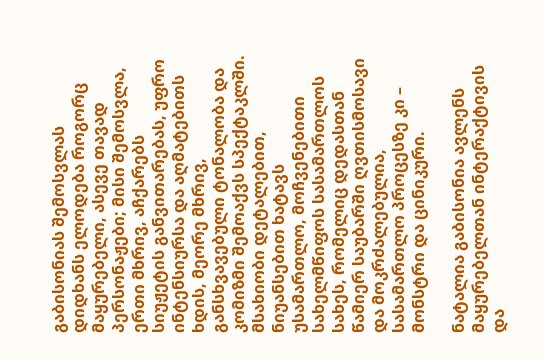გაბისონიას შემოსვლას დიდხანს ელოდება როგორც მაყურებელი, ასევე თავად პერსონაჟები; მისი შემოსვლა, ერთი მხრივ, აჩქარებს სიუჟეტის განვითარებას, უფრო ინტენსიურსა და აღმატებითს ხდის, მეორე მხრივ, განსხვავებული ტონალობა და კომიზმი შემოაქვს სპექტაკლში. მსახიობი დეტალებით, ნიუანსებით ხატავს უსამართლო, მოჩვენებითი სახელმწიფოს სასამართლოს სახეს, რომელიც დედასთან წამიერ საუბარში ღვთისმოსავი და მოკრძალებულია, სასამართლო პროცესზე კი – მონსტრი და ცინიკური.

ნატალია გაბისონია ავლენს მაყურებელთან ინტერაქტივის და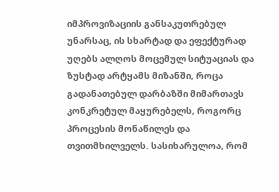იმპროვიზაციის განსაკუთრებულ უნარსაც, ის სხარტად და ეფექტურად უღებს ალღოს მოცემულ სიტუაციას და ზუსტად არტყამს მიზანში, როცა გადანათებულ დარბაზში მიმართავს კონკრეტულ მაყურებელს, როგორც პროცესის მონაწილეს და თვითმხილველს. სასიხარულოა, რომ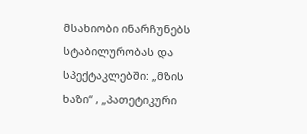მსახიობი ინარჩუნებს სტაბილურობას და სპექტაკლებში: „მზის ხაზი“ , „პათეტიკური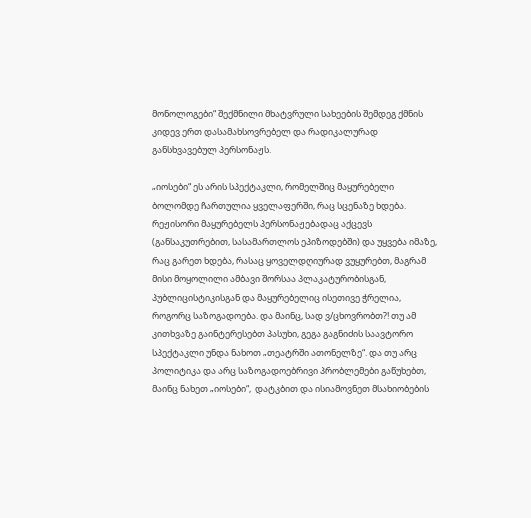მონოლოგები“ შექმნილი მხატვრული სახეების შემდეგ ქმნის კიდევ ერთ დასამახსოვრებელ და რადიკალურად განსხვავებულ პერსონაჟს.

„იოსები“ ეს არის სპექტაკლი, რომელშიც მაყურებელი ბოლომდე ჩართულია ყველაფერში, რაც სცენაზე ხდება. რეჟისორი მაყურებელს პერსონაჟებადაც აქცევს (განსაკუთრებით, სასამართლოს ეპიზოდებში) და უყვება იმაზე, რაც გარეთ ხდება, რასაც ყოველდღიურად ვუყურებთ, მაგრამ მისი მოყოლილი ამბავი შორსაა პლაკატურობისგან, პუბლიცისტიკისგან და მაყურებელიც ისეთივე ჭრელია, როგორც საზოგადოება. და მაინც, სად ვ/ცხოვრობთ?! თუ ამ კითხვაზე გაინტერესებთ პასუხი, გეგა გაგნიძის საავტორო სპექტაკლი უნდა ნახოთ „თეატრში ათონელზე“. და თუ არც პოლიტიკა და არც საზოგადოებრივი პრობლემები გაწუხებთ, მაინც ნახეთ „იოსები“,  დატკბით და ისიამოვნეთ მსახიობების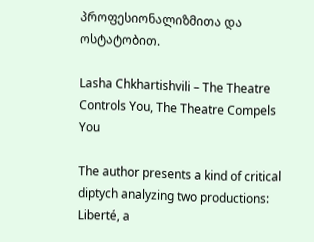პროფესიონალიზმითა და ოსტატობით.

Lasha Chkhartishvili – The Theatre Controls You, The Theatre Compels You

The author presents a kind of critical diptych analyzing two productions: Liberté, a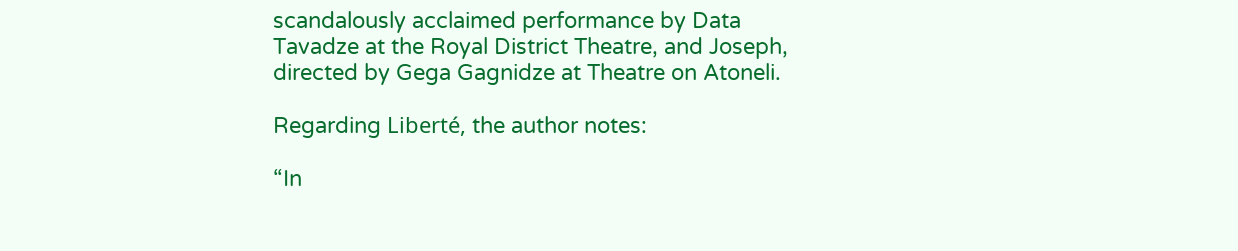scandalously acclaimed performance by Data Tavadze at the Royal District Theatre, and Joseph, directed by Gega Gagnidze at Theatre on Atoneli.

Regarding Liberté, the author notes:

“In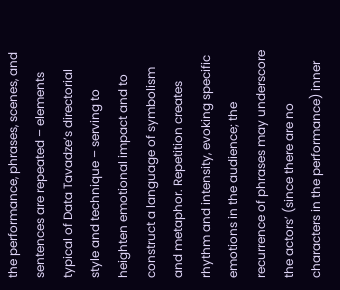the performance, phrases, scenes, and sentences are repeated – elements typical of Data Tavadze’s directorial style and technique – serving to heighten emotional impact and to construct a language of symbolism and metaphor. Repetition creates rhythm and intensity, evoking specific emotions in the audience; the recurrence of phrases may underscore the actors’ (since there are no characters in the performance) inner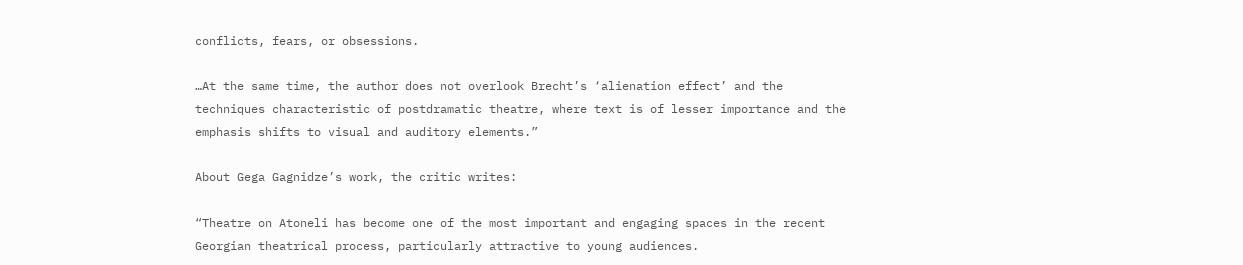conflicts, fears, or obsessions.

…At the same time, the author does not overlook Brecht’s ‘alienation effect’ and the techniques characteristic of postdramatic theatre, where text is of lesser importance and the emphasis shifts to visual and auditory elements.”

About Gega Gagnidze’s work, the critic writes:

“Theatre on Atoneli has become one of the most important and engaging spaces in the recent Georgian theatrical process, particularly attractive to young audiences.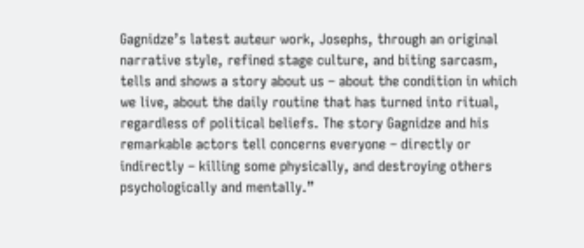Gagnidze’s latest auteur work, Josephs, through an original narrative style, refined stage culture, and biting sarcasm, tells and shows a story about us – about the condition in which we live, about the daily routine that has turned into ritual, regardless of political beliefs. The story Gagnidze and his remarkable actors tell concerns everyone – directly or indirectly – killing some physically, and destroying others psychologically and mentally.”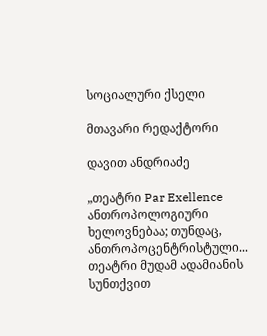სოციალური ქსელი

მთავარი რედაქტორი

დავით ანდრიაძე

„თეატრი Par Exellence ანთროპოლოგიური ხელოვნებაა; თუნდაც, ანთროპოცენტრისტული...
თეატრი მუდამ ადამიანის სუნთქვით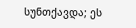სუნთქავდა; ეს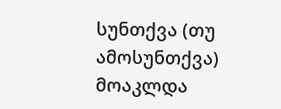სუნთქვა (თუ ამოსუნთქვა) მოაკლდა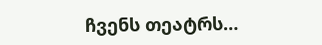ჩვენს თეატრს…